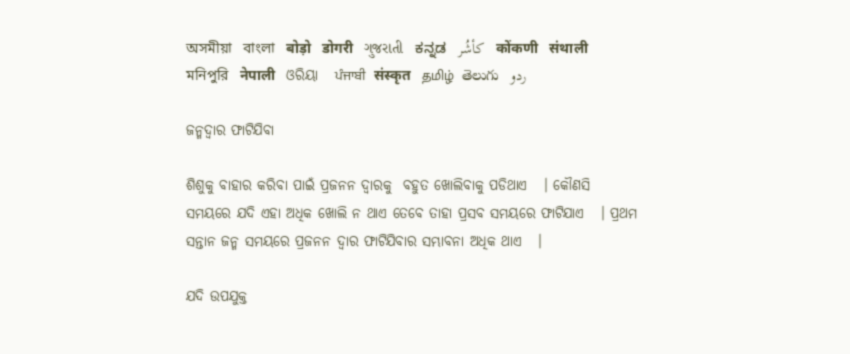অসমীয়া   বাংলা   बोड़ो   डोगरी   ગુજરાતી   ಕನ್ನಡ   كأشُر   कोंकणी   संथाली   মনিপুরি   नेपाली   ଓରିୟା   ਪੰਜਾਬੀ   संस्कृत   தமிழ்  తెలుగు   ردو

ଜନ୍ମଦ୍ଵାର ଫାଟିଯିବା

ଶିଶୁକୁ ବାହାର କରିବା ପାଇଁ ପ୍ରଜନନ ଦ୍ଵାରକୁ  ବହୁତ ଖୋଲିବାକୁ ପଡିଥାଏ   । କୌଣସି ସମୟରେ ଯଦି ଏହା ଅଧିକ ଖୋଲି ନ ଥାଏ ତେବେ ତାହା ପ୍ରସବ ସମୟରେ ଫାଟିଯାଏ   । ପ୍ରଥମ ସନ୍ତାନ ଜନ୍ମ ସମୟରେ ପ୍ରଜନନ ଦ୍ଵାର ଫାଟିଯିବାର ସମ୍ଭାବନା ଅଧିକ ଥାଏ   ।

ଯଦି ଉପଯୁକ୍ତ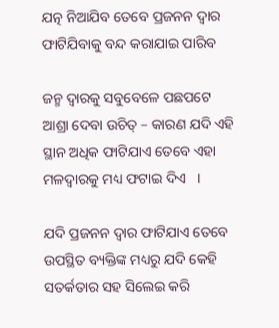ଯତ୍ନ ନିଆଯିବ ତେବେ ପ୍ରଜନନ ଦ୍ଵାର ଫାଟିଯିବାକୁ ବନ୍ଦ କରାଯାଇ ପାରିବ

ଜନ୍ମ ଦ୍ଵାରକୁ ସବୁବେଳେ ପଛପଟେ ଆଶ୍ରା ଦେବା ଉଚିତ୍ – କାରଣ ଯଦି ଏହି ସ୍ଥାନ ଅଧିକ ଫାଟିଯାଏ ତେବେ ଏହା ମଳଦ୍ଵାରକୁ ମଧ୍ୟ ଫଟାଇ ଦିଏ   ।

ଯଦି ପ୍ରଜନନ ଦ୍ଵାର ଫାଟିଯାଏ ତେବେ ଉପସ୍ଥିତ ବ୍ୟକ୍ତିଙ୍କ ମଧ୍ୟରୁ ଯଦି କେହି ସତର୍କତାର ସହ ସିଲେଇ କରି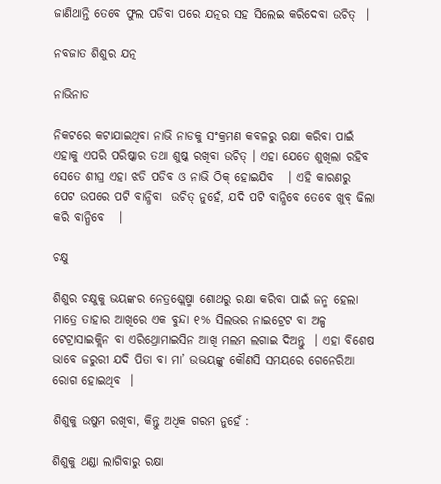ଜାଣିଥାନ୍ତି ତେବେ ଫୁଲ ପଡିବା ପରେ ଯତ୍ନର ସହ ସିଲେଇ କରିଦେବା ଉଚିତ୍  ।

ନବଜାତ ଶିଶୁର ଯତ୍ନ

ନାଭିନାଡ

ନିକଟରେ କଟାଯାଇଥିବା ନାଭି ନାଡକୁ ସଂକ୍ରମଣ କବଳରୁ ରକ୍ଷା କରିବା ପାଇଁ ଏହାକୁ ଏପରି ପରିଷ୍କାର ତଥା ଶୁଷ୍କ ରଖିବା ଉଚିତ୍ । ଏହା ଯେତେ ଶୁଖିଲା ରହିବ ସେତେ ଶୀଘ୍ର ଏହା ଝଡି ପଡିବ ଓ ନାଭି ଠିକ୍ ହୋଇଯିବ   । ଏହି କାରଣରୁ ପେଟ ଉପରେ ପଟି ବାନ୍ଧିବା  ଉଚିତ୍ ନୁହେଁ, ଯଦି ପଟି ବାନ୍ଧିବେ ତେବେ ଖୁବ୍ ଢିଲା କରି ବାନ୍ଧିବେ   ।

ଚକ୍ଷୁ

ଶିଶୁର ଚକ୍ଷୁକୁ ଭୟଙ୍କର ନେତ୍ରଶ୍ଲେଷ୍ମା ଶୋଥରୁ ରକ୍ଷା କରିବା ପାଇଁ ଜନ୍ମ ହେଲା ମାତ୍ରେ ତାହାର ଆଖିରେ ଏକ ବୁନ୍ଦା ୧% ସିଲଭର ନାଇଟ୍ରେଟ ବା ଅଳ୍ପ ଟେଟ୍ରାସାଇକ୍ଲିନ ବା ଏରିଥ୍ରୋମାଇସିନ ଆଖି ମଲମ ଲଗାଇ ଦିଅନ୍ତୁ  । ଏହା ବିଶେଷ ଭାବେ ଜରୁରୀ ଯଦି ପିତା ବା ମା’ ଉଭୟଙ୍କୁ କୌଣସି ସମୟରେ ଗେନେରିଆ ରୋଗ ହୋଇଥିବ  ।

ଶିଶୁକୁ ଉଷୁମ ରଖିବା, କିନ୍ତୁ ଅଧିକ ଗରମ ନୁହେଁ :

ଶିଶୁକୁ ଥଣ୍ଡା ଲାଗିବାରୁ ରକ୍ଷା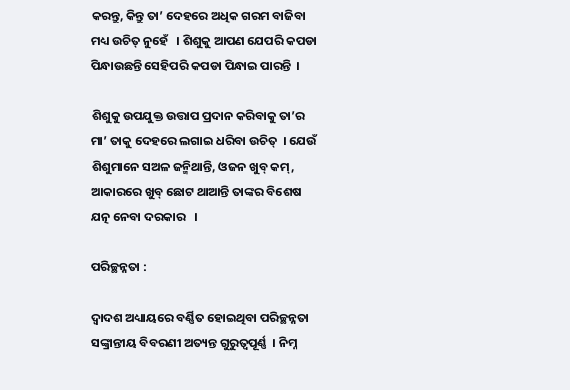କରନ୍ତୁ, କିନ୍ତୁ ତା’ ଦେହରେ ଅଧିକ ଗରମ ବାଜିବା ମଧ୍ୟ ଉଚିତ୍ ନୁହେଁ   । ଶିଶୁକୁ ଆପଣ ଯେପରି କପଡା ପିନ୍ଧାଉଛନ୍ତି ସେହିପରି କପଡା ପିନ୍ଧାଇ ପାରନ୍ତି  ।

ଶିଶୁକୁ ଉପଯୁକ୍ତ ଉତ୍ତାପ ପ୍ରଦାନ କରିବାକୁ ତା’ର ମା’ ତାକୁ ଦେହରେ ଲଗାଇ ଧରିବା ଉଚିତ୍  । ଯେଉଁ ଶିଶୁମାନେ ସଅଳ ଜନ୍ମିଥାନ୍ତି, ଓଜନ ଖୁବ୍ କମ୍, ଆକାରରେ ଖୁବ୍ ଛୋଟ ଥାଆନ୍ତି ତାଙ୍କର ବିଶେଷ ଯତ୍ନ ନେବା ଦରକାର   ।

ପରିଚ୍ଛନ୍ନତା :

ଦ୍ଵାଦଶ ଅଧ୍ୟାୟରେ ବର୍ଣ୍ଣିତ ହୋଇଥିବା ପରିଚ୍ଛନ୍ନତା ସଙ୍କ୍ରାନ୍ତୀୟ ବିବରଣୀ ଅତ୍ୟନ୍ତ ଗୁରୁତ୍ଵପୂର୍ଣ୍ଣ  । ନିମ୍ନ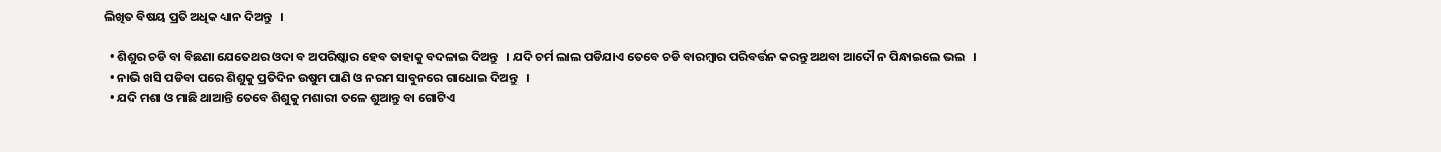ଲିଖିତ ବିଷୟ ପ୍ରତି ଅଧିକ ଧ୍ୟାନ ଦିଅନ୍ତୁ   ।

  • ଶିଶୁର ଚଡି ବା ବିଛଣା ଯେତେଥର ଓଦା ବ ଅପରିଷ୍କାର ହେବ ତାହାକୁ ବଦଳାଇ ଦିଅନ୍ତୁ   । ଯଦି ଚର୍ମ ଲାଲ ପଡିଯାଏ ତେବେ ଚଡି ବାରମ୍ବାର ପରିବର୍ତ୍ତନ କରନ୍ତୁ ଅଥବା ଆଦୌ ନ ପିନ୍ଧାଇଲେ ଭଲ   ।
  • ନାଭି ଖସି ପଡିବା ପରେ ଶିଶୁକୁ ପ୍ରତିଦିନ ଉଷୁମ ପାଣି ଓ ନରମ ସାବୁନରେ ଗାଧୋଇ ଦିଅନ୍ତୁ   ।
  • ଯଦି ମଶା ଓ ମାଛି ଥାଆନ୍ତି ତେବେ ଶିଶୁକୁ ମଶାରୀ ତଳେ ଶୁଆନ୍ତୁ ବା ଗୋଟିଏ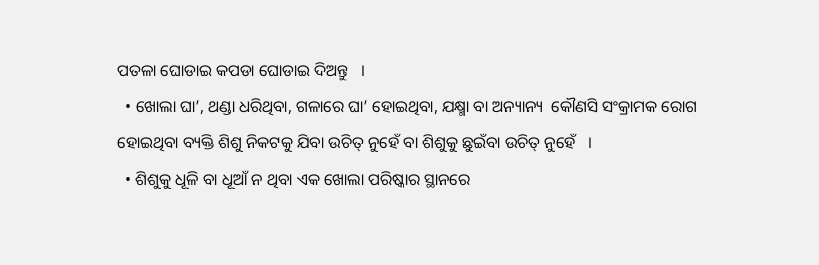ପତଳା ଘୋଡାଇ କପଡା ଘୋଡାଇ ଦିଅନ୍ତୁ   ।
  • ଖୋଲା ଘା’, ଥଣ୍ଡା ଧରିଥିବା, ଗଳାରେ ଘା’ ହୋଇଥିବା, ଯକ୍ଷ୍ମା ବା ଅନ୍ୟାନ୍ୟ  କୌଣସି ସଂକ୍ରାମକ ରୋଗ ହୋଇଥିବା ବ୍ୟକ୍ତି ଶିଶୁ ନିକଟକୁ ଯିବା ଉଚିତ୍ ନୁହେଁ ବା ଶିଶୁକୁ ଛୁଇଁବା ଉଚିତ୍ ନୁହେଁ   ।
  • ଶିଶୁକୁ ଧୂଳି ବା ଧୂଆଁ ନ ଥିବା ଏକ ଖୋଲା ପରିଷ୍କାର ସ୍ଥାନରେ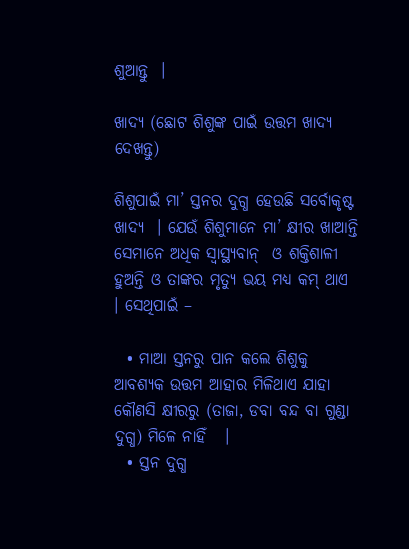ଶୁଆନ୍ତୁ  ।

ଖାଦ୍ୟ (ଛୋଟ ଶିଶୁଙ୍କ ପାଇଁ ଉତ୍ତମ ଖାଦ୍ୟ ଦେଖନ୍ତୁ)

ଶିଶୁପାଇଁ ମା’ ସ୍ତନର ଦୁଗ୍ଧ ହେଉଛି ସର୍ବୋକୃଷ୍ଟ ଖାଦ୍ୟ  । ଯେଉଁ ଶିଶୁମାନେ ମା’ କ୍ଷୀର ଖାଆନ୍ତି  ସେମାନେ ଅଧିକ ସ୍ୱାସ୍ଥ୍ୟବାନ୍  ଓ ଶକ୍ତିଶାଳୀ ହୁଅନ୍ତି ଓ ତାଙ୍କର ମୃତ୍ୟୁ ଭୟ ମଧ୍ୟ କମ୍ ଥାଏ   । ସେଥିପାଇଁ –

  • ମାଆ ସ୍ତନରୁ ପାନ କଲେ ଶିଶୁକୁ ଆବଶ୍ୟକ ଉତ୍ତମ ଆହାର ମିଳିଥାଏ ଯାହା କୌଣସି କ୍ଷୀରରୁ (ତାଜା, ଡବା ବନ୍ଦ ବା ଗୁଣ୍ଡା ଦୁଗ୍ଧ) ମିଳେ ନାହିଁ   ।
  • ସ୍ତନ ଦୁଗ୍ଧ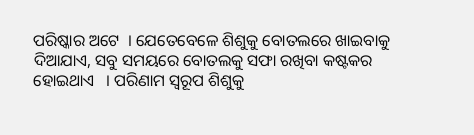ପରିଷ୍କାର ଅଟେ  । ଯେତେବେଳେ ଶିଶୁକୁ ବୋତଲରେ ଖାଇବାକୁ ଦିଆଯାଏ, ସବୁ ସମୟରେ ବୋତଲକୁ ସଫା ରଖିବା କଷ୍ଟକର ହୋଇଥାଏ   । ପରିଣାମ ସ୍ୱରୂପ ଶିଶୁକୁ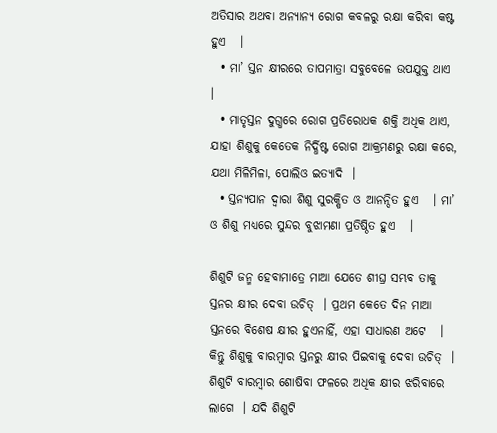ଅତିସାର ଅଥବା ଅନ୍ୟାନ୍ୟ ରୋଗ କବଳରୁ ରକ୍ଷା କରିବା କଷ୍ଟ ହୁଏ   ।
  • ମା’ ସ୍ତନ କ୍ଷୀରରେ ତାପମାତ୍ରା ସବୁବେଳେ ଉପଯୁକ୍ତ ଥାଏ  ।
  • ମାତୃସ୍ତନ ଦୁଗ୍ଧରେ ରୋଗ ପ୍ରତିରୋଧକ ଶକ୍ତି ଅଧିକ ଥାଏ, ଯାହା ଶିଶୁକୁ କେତେକ ନିର୍ଦ୍ଧିଷ୍ଟ ରୋଗ ଆକ୍ରମଣରୁ ରକ୍ଷା କରେ, ଯଥା ମିଳିମିଳା, ପୋଲିଓ ଇତ୍ୟାଦି  ।
  • ସ୍ତନ୍ୟପାନ ଦ୍ଵାରା ଶିଶୁ ସୁରକ୍ଷିତ ଓ ଆନନ୍ଦିତ ହୁଏ   । ମା’ ଓ ଶିଶୁ ମଧ୍ୟରେ ସୁନ୍ଦର ବୁଝାମଣା ପ୍ରତିଷ୍ଠିତ ହୁଏ   ।

ଶିଶୁଟି ଜନ୍ମ ହେବାମାତ୍ରେ ମାଆ ଯେତେ ଶୀଘ୍ର ସମ୍ଭବ ତାକୁ ସ୍ତନର କ୍ଷୀର ଦେବା ଉଚିତ୍  । ପ୍ରଥମ କେତେ ଦିନ ମାଆ ସ୍ତନରେ ବିଶେଷ କ୍ଷୀର ହୁଏନାହିଁ, ଏହା ସାଧାରଣ ଅଟେ   । କିନ୍ତୁ ଶିଶୁକୁ ବାରମ୍ବାର ସ୍ତନରୁ କ୍ଷୀର ପିଇବାକୁ ଦେବା ଉଚିତ୍  । ଶିଶୁଟି ବାରମ୍ବାର ଶୋଷିବା ଫଳରେ ଅଧିକ କ୍ଷୀର ଝରିବାରେ ଲାଗେ  । ଯଦି ଶିଶୁଟି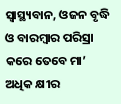ସ୍ୱାସ୍ଥ୍ୟବାନ, ଓଜନ ବୃଦ୍ଧି ଓ ବାରମ୍ବାର ପରିସ୍ରା କରେ ତେବେ ମା’ ଅଧିକ କ୍ଷୀର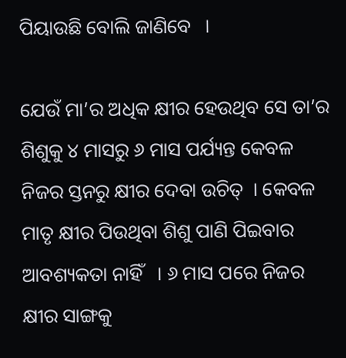ପିୟାଉଛି ବୋଲି ଜାଣିବେ   ।

ଯେଉଁ ମା’ର ଅଧିକ କ୍ଷୀର ହେଉଥିବ ସେ ତା’ର ଶିଶୁକୁ ୪ ମାସରୁ ୬ ମାସ ପର୍ଯ୍ୟନ୍ତ କେବଳ ନିଜର ସ୍ତନରୁ କ୍ଷୀର ଦେବା ଉଚିତ୍  । କେବଳ ମାତୃ କ୍ଷୀର ପିଉଥିବା ଶିଶୁ ପାଣି ପିଇବାର ଆବଶ୍ୟକତା ନାହିଁ   । ୬ ମାସ ପରେ ନିଜର କ୍ଷୀର ସାଙ୍ଗକୁ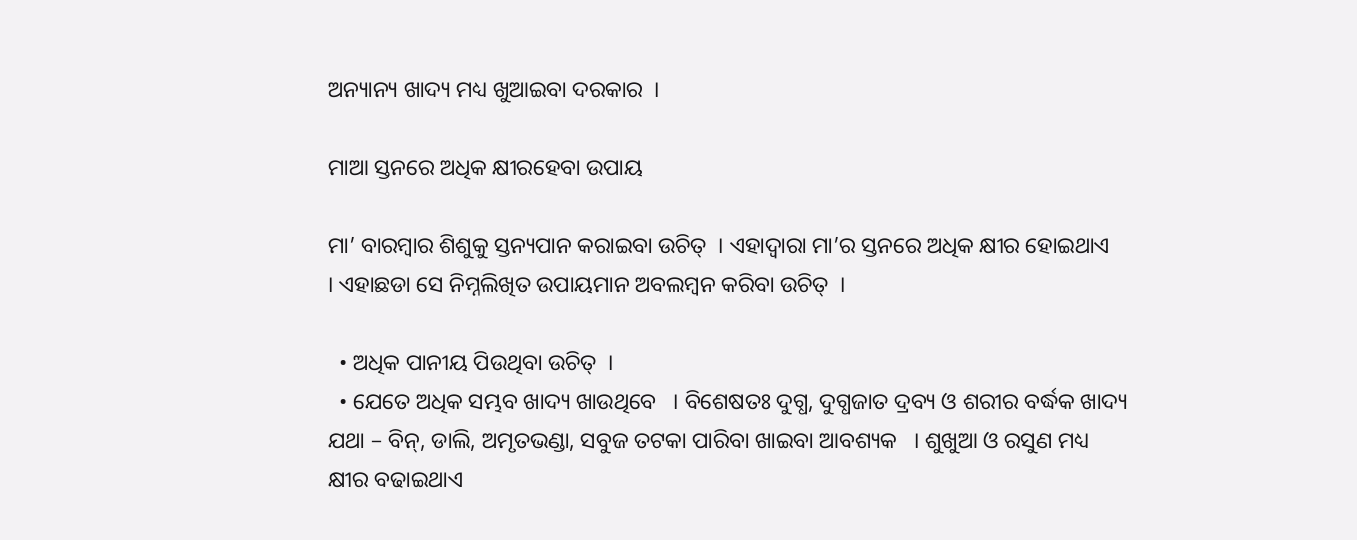ଅନ୍ୟାନ୍ୟ ଖାଦ୍ୟ ମଧ୍ୟ ଖୁଆଇବା ଦରକାର  ।

ମାଆ ସ୍ତନରେ ଅଧିକ କ୍ଷୀରହେବା ଉପାୟ

ମା’ ବାରମ୍ବାର ଶିଶୁକୁ ସ୍ତନ୍ୟପାନ କରାଇବା ଉଚିତ୍  । ଏହାଦ୍ଵାରା ମା’ର ସ୍ତନରେ ଅଧିକ କ୍ଷୀର ହୋଇଥାଏ   । ଏହାଛଡା ସେ ନିମ୍ନଲିଖିତ ଉପାୟମାନ ଅବଲମ୍ବନ କରିବା ଉଚିତ୍  ।

  • ଅଧିକ ପାନୀୟ ପିଉଥିବା ଉଚିତ୍  ।
  • ଯେତେ ଅଧିକ ସମ୍ଭବ ଖାଦ୍ୟ ଖାଉଥିବେ   । ବିଶେଷତଃ ଦୁଗ୍ଧ, ଦୁଗ୍ଧଜାତ ଦ୍ରବ୍ୟ ଓ ଶରୀର ବର୍ଦ୍ଧକ ଖାଦ୍ୟ  ଯଥା – ବିନ୍, ଡାଲି, ଅମୃତଭଣ୍ଡା, ସବୁଜ ତଟକା ପାରିବା ଖାଇବା ଆବଶ୍ୟକ   । ଶୁଖୁଆ ଓ ରସୁଣ ମଧ୍ୟ କ୍ଷୀର ବଢାଇଥାଏ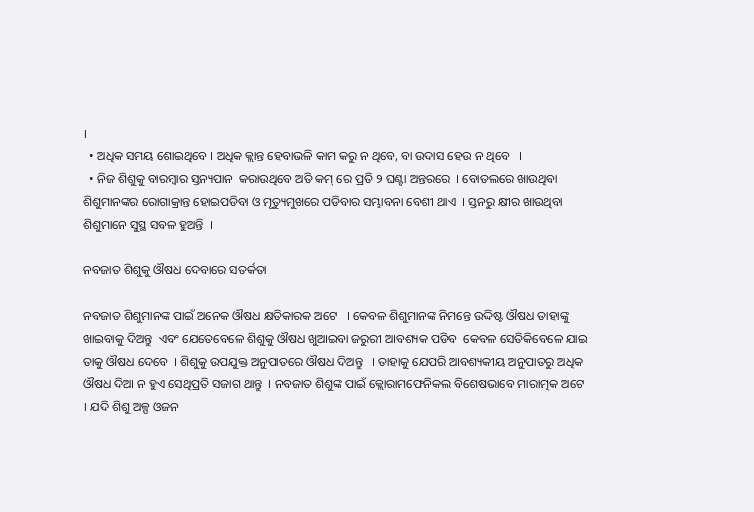।
  • ଅଧିକ ସମୟ ଶୋଇଥିବେ । ଅଧିକ କ୍ଲାନ୍ତ ହେବାଭଳି କାମ କରୁ ନ ଥିବେ, ବା ଉଦାସ ହେଉ ନ ଥିବେ   ।
  • ନିଜ ଶିଶୁକୁ ବାରମ୍ବାର ସ୍ତନ୍ୟପାନ  କରାଉଥିବେ ଅତି କମ୍ ରେ ପ୍ରତି ୨ ଘଣ୍ଟା ଅନ୍ତରରେ  । ବୋତଲରେ ଖାଉଥିବା ଶିଶୁମାନଙ୍କର ରୋଗାକ୍ରାନ୍ତ ହୋଇପଡିବା ଓ ମୃତ୍ୟୁମୁଖରେ ପଡିବାର ସମ୍ଭାବନା ବେଶୀ ଥାଏ  । ସ୍ତନରୁ କ୍ଷୀର ଖାଉଥିବା ଶିଶୁମାନେ ସୁସ୍ଥ ସବଳ ହୁଅନ୍ତି  ।

ନବଜାତ ଶିଶୁକୁ ଔଷଧ ଦେବାରେ ସତର୍କତା

ନବଜାତ ଶିଶୁମାନଙ୍କ ପାଇଁ ଅନେକ ଔଷଧ କ୍ଷତିକାରକ ଅଟେ   । କେବଳ ଶିଶୁମାନଙ୍କ ନିମନ୍ତେ ଉଦ୍ଦିଷ୍ଟ ଔଷଧ ତାହାଙ୍କୁ ଖାଇବାକୁ ଦିଅନ୍ତୁ  ଏବଂ ଯେତେବେଳେ ଶିଶୁକୁ ଔଷଧ ଖୁଆଇବା ଜରୁରୀ ଆବଶ୍ୟକ ପଡିବ  କେବଳ ସେତିକିବେଳେ ଯାଇ ତାକୁ ଔଷଧ ଦେବେ  । ଶିଶୁକୁ ଉପଯୁକ୍ତ ଅନୁପାତରେ ଔଷଧ ଦିଅନ୍ତୁ   । ତାହାକୁ ଯେପରି ଆବଶ୍ୟକୀୟ ଅନୁପାତରୁ ଅଧିକ ଔଷଧ ଦିଆ ନ ହୁଏ ସେଥିପ୍ରତି ସଜାଗ ଥାନ୍ତୁ  । ନବଜାତ ଶିଶୁଙ୍କ ପାଇଁ କ୍ଲୋରାମଫେନିକଲ ବିଶେଷଭାବେ ମାରାତ୍ମକ ଅଟେ   । ଯଦି ଶିଶୁ ଅଳ୍ପ ଓଜନ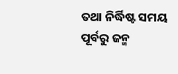ତଥା ନିର୍ଦ୍ଧିଷ୍ଟ ସମୟ ପୂର୍ବରୁ ଜନ୍ମ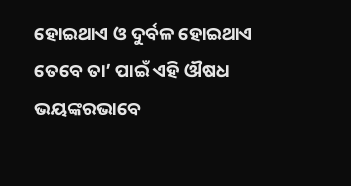ହୋଇଥାଏ ଓ ଦୁର୍ବଳ ହୋଇଥାଏ ତେବେ ତା’ ପାଇଁ ଏହି ଔଷଧ ଭୟଙ୍କରଭାବେ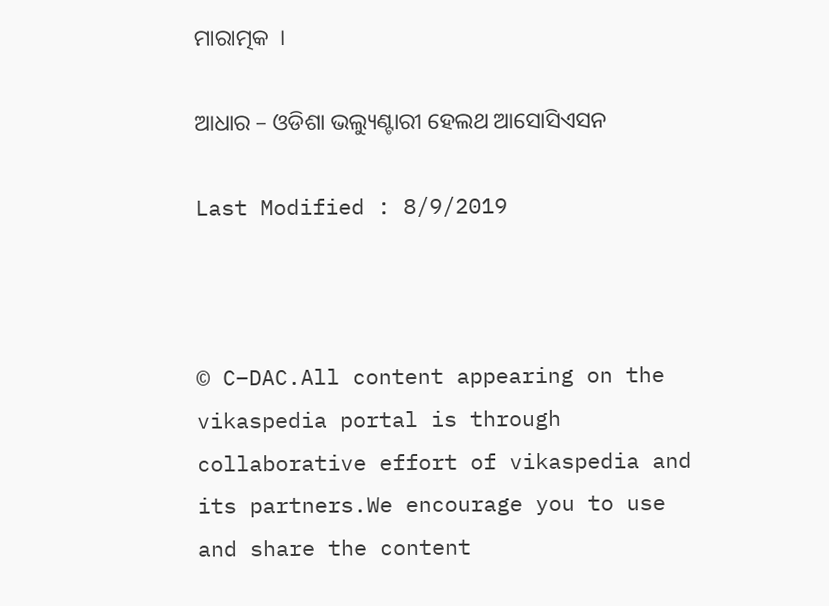ମାରାତ୍ମକ  ।

ଆଧାର – ଓଡିଶା ଭଲ୍ୟୁଣ୍ଟାରୀ ହେଲଥ ଆସୋସିଏସନ

Last Modified : 8/9/2019



© C–DAC.All content appearing on the vikaspedia portal is through collaborative effort of vikaspedia and its partners.We encourage you to use and share the content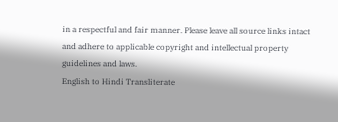in a respectful and fair manner. Please leave all source links intact and adhere to applicable copyright and intellectual property guidelines and laws.
English to Hindi Transliterate